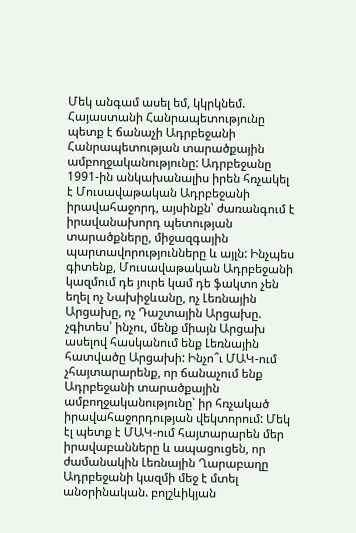Մեկ անգամ ասել եմ, կկրկնեմ. Հայաստանի Հանրապետությունը պետք է ճանաչի Ադրբեջանի Հանրապետության տարածքային ամբողջականությունը: Ադրբեջանը 1991-ին անկախանալիս իրեն հռչակել է Մուսավաթական Ադրբեջանի իրավահաջորդ, այսինքն՝ ժառանգում է իրավանախորդ պետության տարածքները, միջազգային պարտավորությունները և այլն: Ինչպես գիտենք, Մուսավաթական Ադրբեջանի կազմում դե յուրե կամ դե ֆակտո չեն եղել ոչ Նախիջևանը, ոչ Լեռնային Արցախը, ոչ Դաշտային Արցախը. չգիտես՝ ինչու, մենք միայն Արցախ ասելով հասկանում ենք Լեռնային հատվածը Արցախի: Ինչո՞ւ ՄԱԿ-ում չհայտարարենք, որ ճանաչում ենք Ադրբեջանի տարածքային ամբողջականությունը՝ իր հռչակած իրավահաջորդության վեկտորում: Մեկ էլ պետք է ՄԱԿ-ում հայտարարեն մեր իրավաբանները և ապացուցեն, որ ժամանակին Լեռնային Ղարաբաղը Ադրբեջանի կազմի մեջ է մտել անօրինական. բոլշևիկյան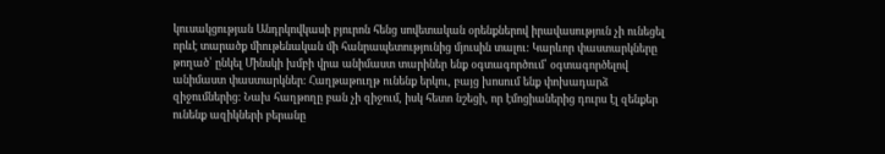կուսակցության Անդրկովկասի բյուրոն հենց սովետական օրենքներով իրավասություն չի ունեցել որևէ տարածք միութենական մի հանրապետությունից մյուսին տալու: Կարևոր փաստարկները թողած՝ ընկել Մինսկի խմբի վրա անիմաստ տարիներ ենք օգտագործում՝ օգտագործելով անիմաստ փաստարկներ: Հաղթաթուղթ ունենք երկու, բայց խոսում ենք փոխադարձ զիջումներից: Նախ հաղթողը բան չի զիջում, իսկ հետո նշեցի, որ էմոցիաներից դուրս էլ զենքեր ունենք ազիկների բերանը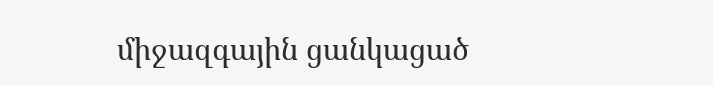միջազգային ցանկացած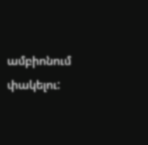ամբիոնում փակելու: